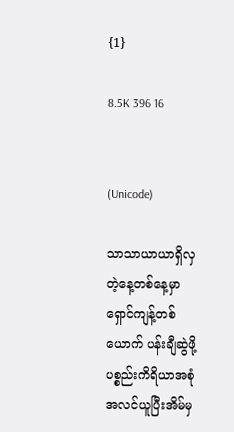{1}

8.5K 396 16


(Unicode)

သာသာယာယာရှိလှတဲ့နေ့တစ်နေ့မှာ ရှောင်ကျန့်တစ်ယောက် ပန်းချီဆွဲဖို့ပစ္စည်းကိရိယာအစုံအလင်ယူပြီးအိမ်မှ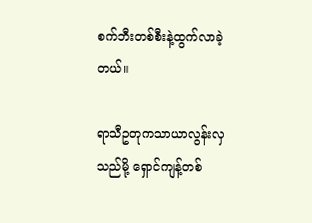စက်ဘီးတစ်စီးနဲ့ထွက်လာခဲ့တယ်။

ရာသီဥတုကသာယာလွန်းလှသည်မို့ ရှောင်ကျန့်တစ်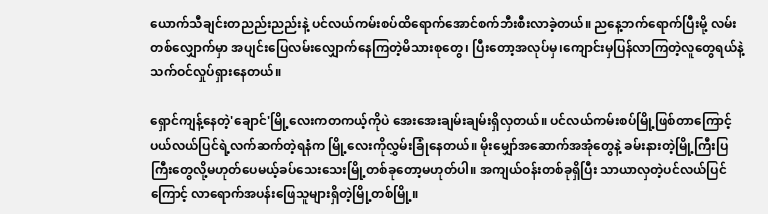ယောက်သီချင်းတညည်းညည်းနဲ့ ပင်လယ်ကမ်းစပ်ထိရောက်အောင်စက်ဘီးစီးလာခဲ့တယ်။ ညနေ့ဘက်ရောက်ပြီးမို့ လမ်းတစ်လျှောက်မှာ အပျင်းပြေလမ်းလျှောက်နေကြတဲ့မိသားစုတွေ၊ ပြီးတော့အလုပ်မှ၊ကျောင်းမှပြန်လာကြတဲ့လူတွေရယ်နဲ့ သက်ဝင်လှုပ်ရှားနေတယ်။

ရှောင်ကျန့်နေတဲ့'ချောင်'မြို့လေးကတကယ့်ကိုပဲ အေးအေးချမ်းချမ်းရှိလှတယ်။ ပင်လယ်ကမ်းစပ်မြို့ဖြစ်တာကြောင့် ပယ်လယ်ပြင်ရဲ့လက်ဆက်တဲ့ရနံက မြို့လေးကိုလွှမ်းခြုံနေတယ်။ မိုးမျှော်အဆောက်အအုံတွေနဲ့ ခမ်းနားတဲ့မြို့ကြီးပြကြီးတွေလို့မဟုတ်ပေမယ့်ခပ်သေးသေးမြို့တစ်ခုတော့မဟုတ်ပါ။ အကျယ်ဝန်းတစ်ခုရှိပြီး သာယာလှတဲ့ပင်လယ်ပြင်ကြောင့် လာရောက်အပန်းဖြေသူများရှိတဲ့မြို့တစ်မြို့။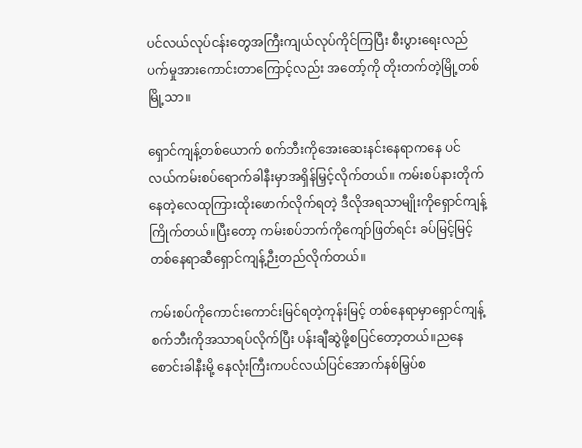ပင်လယ်လုပ်ငန်းတွေအကြီးကျယ်လုပ်ကိုင်ကြပြီး စီးပွားရေးလည်ပက်မှုအားကောင်းတာကြောင့်လည်း အတော့်ကို တိုးတက်တဲ့မြို့တစ်မြို့သာ။

ရှောင်ကျန့်တစ်ယောက် စက်ဘီးကိုအေးဆေးနင်းနေရာကနေ ပင်လယ်ကမ်းစပ်ရောက်ခါနီးမှာအရှိန်မြှင့်လိုက်တယ်။ ကမ်းစပ်နားတိုက်နေတဲ့လေထုကြားထိုးဖောက်လိုက်ရတဲ့ ဒီလိုအရသာမျိုးကိုရှောင်ကျန့်ကြိုက်တယ်။ပြီးတော့ ကမ်းစပ်ဘက်ကိုကျော်ဖြတ်ရင်း ခပ်မြင့်မြင့်တစ်နေရာဆီရှောင်ကျန့်ဉီးတည်လိုက်တယ်။

ကမ်းစပ်ကိုကောင်းကောင်းမြင်ရတဲ့ကုန်းမြင့် တစ်နေရာမှာရှောင်ကျန့်စက်ဘီးကိုအသာရပ်လိုက်ပြီး ပန်းချီဆွဲဖို့စပြင်တော့တယ်။ညနေစောင်းခါနီးမို့ နေလုံးကြီးကပင်လယ်ပြင်အောက်နစ်မြှပ်စ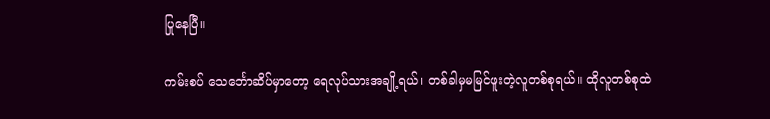ပြုနေပြီ။

ကမ်းစပ် သေင်္ဘောဆိပ်မှာတော့ ရေလုပ်သားအချို့ရယ်၊ တစ်ခါမှမမြင်ဖူးတဲ့လူတစ်စုရယ်။ ထိုလူတစ်စုထဲ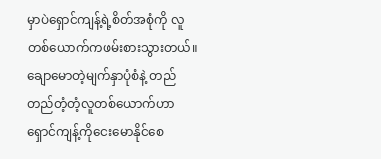မှာပဲရှောင်ကျန့်ရဲ့စိတ်အစုံကို လူတစ်ယောက်ကဖမ်းစားသွားတယ်။ ချောမောတဲ့မျက်နှာပုံစံနဲ့ တည်တည်တံ့တံ့လူတစ်ယောက်ဟာ ရှောင်ကျန့်ကိုငေးမောနိုင်စေ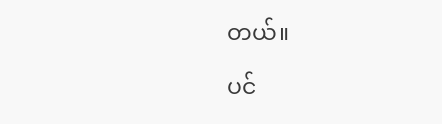တယ်။

ပင်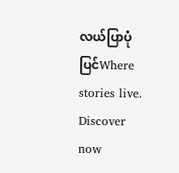လယ်ပြာပုံပြင်Where stories live. Discover now